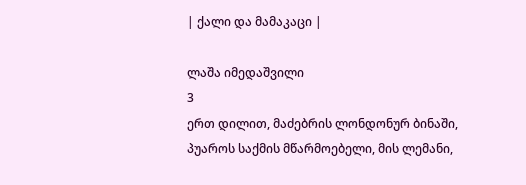| ქალი და მამაკაცი |

ლაშა იმედაშვილი
3
ერთ დილით, მაძებრის ლონდონურ ბინაში, პუაროს საქმის მწარმოებელი, მის ლემანი,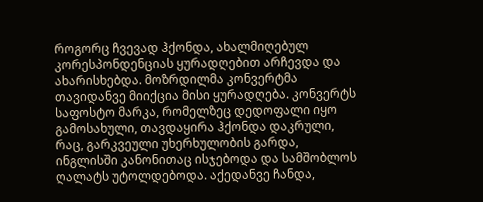როგორც ჩვევად ჰქონდა, ახალმიღებულ კორესპონდენციას ყურადღებით არჩევდა და ახარისხებდა. მოზრდილმა კონვერტმა თავიდანვე მიიქცია მისი ყურადღება. კონვერტს საფოსტო მარკა, რომელზეც დედოფალი იყო გამოსახული, თავდაყირა ჰქონდა დაკრული, რაც, გარკვეული უხერხულობის გარდა, ინგლისში კანონითაც ისჯებოდა და სამშობლოს ღალატს უტოლდებოდა. აქედანვე ჩანდა,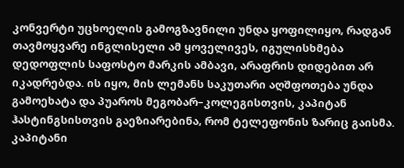კონვერტი უცხოელის გამოგზავნილი უნდა ყოფილიყო, რადგან თავმოყვარე ინგლისელი ამ ყოველივეს, იგულისხმება დედოფლის საფოსტო მარკის ამბავი, არაფრის დიდებით არ იკადრებდა. ის იყო, მის ლემანს საკუთარი აღშფოთება უნდა გამოეხატა და პუაროს მეგობარ–კოლეგისთვის, კაპიტან ჰასტინგსისთვის გაეზიარებინა, რომ ტელეფონის ზარიც გაისმა. კაპიტანი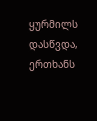ყურმილს დასწვდა, ერთხანს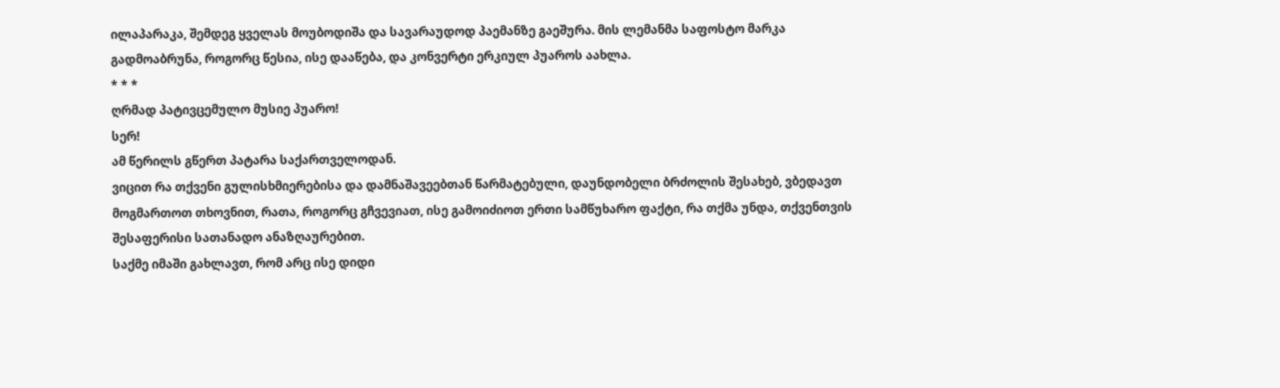ილაპარაკა, შემდეგ ყველას მოუბოდიშა და სავარაუდოდ პაემანზე გაეშურა. მის ლემანმა საფოსტო მარკა გადმოაბრუნა, როგორც წესია, ისე დააწება, და კონვერტი ერკიულ პუაროს აახლა.
* * *
ღრმად პატივცემულო მუსიე პუარო!
სერ!
ამ წერილს გწერთ პატარა საქართველოდან.
ვიცით რა თქვენი გულისხმიერებისა და დამნაშავეებთან წარმატებული, დაუნდობელი ბრძოლის შესახებ, ვბედავთ მოგმართოთ თხოვნით, რათა, როგორც გჩვევიათ, ისე გამოიძიოთ ერთი სამწუხარო ფაქტი, რა თქმა უნდა, თქვენთვის შესაფერისი სათანადო ანაზღაურებით.
საქმე იმაში გახლავთ, რომ არც ისე დიდი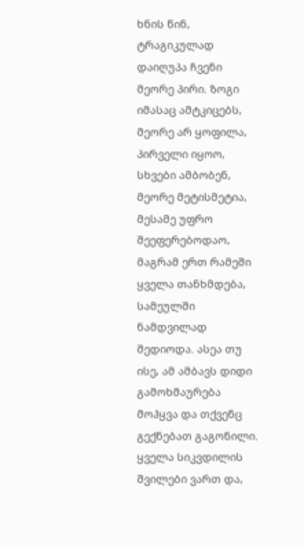ხნის წინ, ტრაგიკულად დაიღუპა ჩვენი მეორე პირი. ზოგი იმასაც ამტკიცებს, მეორე არ ყოფილა, პირველი იყოო, სხვები ამბობენ, მეორე მეტისმეტია, მესამე უფრო შეეფერებოდაო, მაგრამ ერთ რამეში ყველა თანხმდება, სამეულში ნამდვილად შედიოდა. ასეა თუ ისე, ამ ამბავს დიდი გამოხმაურება მოჰყვა და თქვენც გექნებათ გაგონილი.
ყველა სიკვდილის შვილები ვართ და,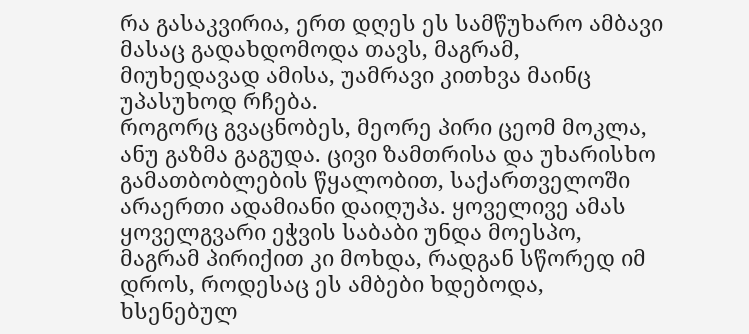რა გასაკვირია, ერთ დღეს ეს სამწუხარო ამბავი მასაც გადახდომოდა თავს, მაგრამ, მიუხედავად ამისა, უამრავი კითხვა მაინც უპასუხოდ რჩება.
როგორც გვაცნობეს, მეორე პირი ცეომ მოკლა, ანუ გაზმა გაგუდა. ცივი ზამთრისა და უხარისხო გამათბობლების წყალობით, საქართველოში არაერთი ადამიანი დაიღუპა. ყოველივე ამას ყოველგვარი ეჭვის საბაბი უნდა მოესპო, მაგრამ პირიქით კი მოხდა, რადგან სწორედ იმ დროს, როდესაც ეს ამბები ხდებოდა, ხსენებულ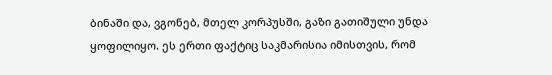ბინაში და, ვგონებ, მთელ კორპუსში, გაზი გათიშული უნდა ყოფილიყო. ეს ერთი ფაქტიც საკმარისია იმისთვის, რომ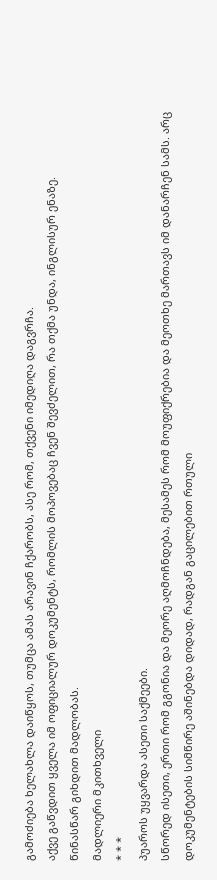გამოძიება ხელახლა დაიწყოს, თუმცა ამას არავინ ჩქარობს, ასე რომ, თქვენი იმედიღა დაგვრჩა.
აქვე გაწვდით ყველა იმ ოფიციალურ დოკუმენტს, რომლის მოპოვებაც ჩვენ შევძელით, რა თქმა უნდა, ინგლისურ ენაზე.
წინასწარ გიხდით მადლობას.
მადლიერი მკითხველი
* * *
პუაროს უყვარდა ასეთი საქმეები.
სწორედ ისეთი, ერთი რომ გგონია და მეორე აღმოჩნდება, მესამეს რომ მოუფიქრებია და მეოთხე მართავს იმ დანარჩენ სამს. არც დოკუმენტების სიმწირე აშინებდა დიდად, რადგან გაცილებით რთული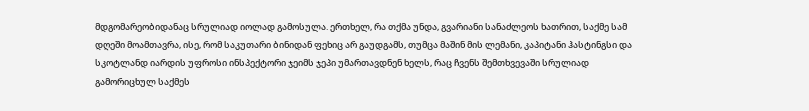მდგომარეობიდანაც სრულიად იოლად გამოსულა. ერთხელ, რა თქმა უნდა, გვარიანი სანაძლეოს ხათრით, საქმე სამ დღეში მოამთავრა, ისე, რომ საკუთარი ბინიდან ფეხიც არ გაუდგამს, თუმცა მაშინ მის ლემანი, კაპიტანი ჰასტინგსი და სკოტლანდ იარდის უფროსი ინსპექტორი ჯეიმს ჯეპი უმართავდნენ ხელს, რაც ჩვენს შემთხვევაში სრულიად გამორიცხულ საქმეს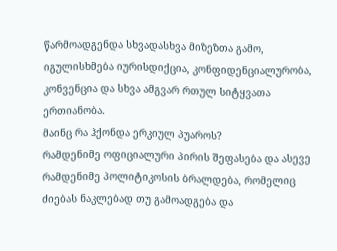წარმოადგენდა სხვადასხვა მიზეზთა გამო, იგულისხმება იურისდიქცია, კონფიდენციალურობა, კონვენცია და სხვა ამგვარ რთულ სიტყვათა ერთიანობა.
მაინც რა ჰქონდა ერკიულ პუაროს?
რამდენიმე ოფიციალური პირის შეფასება და ასევე რამდენიმე პოლიტიკოსის ბრალდება, რომელიც ძიებას ნაკლებად თუ გამოადგება და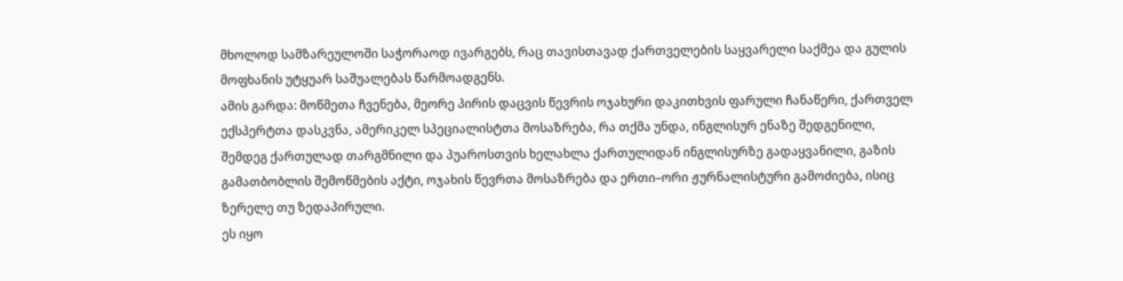მხოლოდ სამზარეულოში საჭორაოდ ივარგებს, რაც თავისთავად ქართველების საყვარელი საქმეა და გულის მოფხანის უტყუარ საშუალებას წარმოადგენს.
ამის გარდა: მოწმეთა ჩვენება, მეორე პირის დაცვის წევრის ოჯახური დაკითხვის ფარული ჩანაწერი, ქართველ ექსპერტთა დასკვნა, ამერიკელ სპეციალისტთა მოსაზრება, რა თქმა უნდა, ინგლისურ ენაზე შედგენილი, შემდეგ ქართულად თარგმნილი და პუაროსთვის ხელახლა ქართულიდან ინგლისურზე გადაყვანილი, გაზის გამათბობლის შემოწმების აქტი, ოჯახის წევრთა მოსაზრება და ერთი–ორი ჟურნალისტური გამოძიება, ისიც ზერელე თუ ზედაპირული.
ეს იყო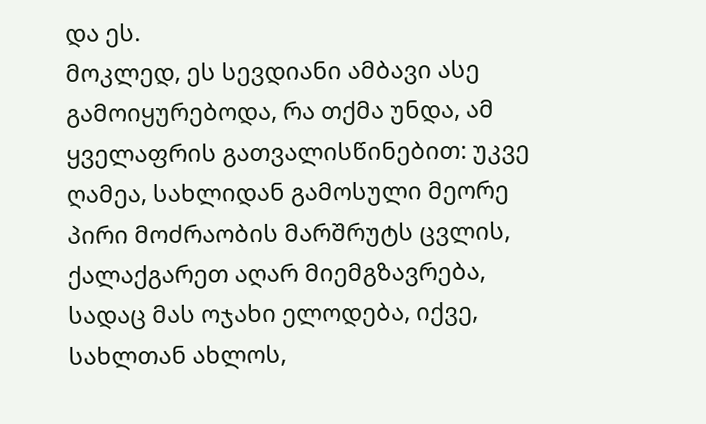და ეს.
მოკლედ, ეს სევდიანი ამბავი ასე გამოიყურებოდა, რა თქმა უნდა, ამ ყველაფრის გათვალისწინებით: უკვე ღამეა, სახლიდან გამოსული მეორე პირი მოძრაობის მარშრუტს ცვლის, ქალაქგარეთ აღარ მიემგზავრება, სადაც მას ოჯახი ელოდება, იქვე, სახლთან ახლოს,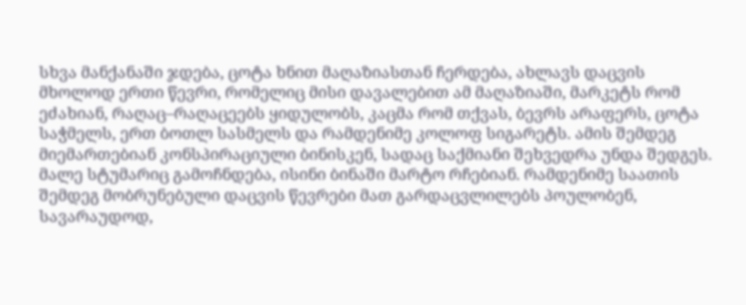სხვა მანქანაში ჯდება, ცოტა ხნით მაღაზიასთან ჩერდება, ახლავს დაცვის მხოლოდ ერთი წევრი, რომელიც მისი დავალებით ამ მაღაზიაში, მარკეტს რომ ეძახიან, რაღაც–რაღაცეებს ყიდულობს, კაცმა რომ თქვას, ბევრს არაფერს, ცოტა საჭმელს, ერთ ბოთლ სასმელს და რამდენიმე კოლოფ სიგარეტს. ამის შემდეგ მიემართებიან კონსპირაციული ბინისკენ, სადაც საქმიანი შეხვედრა უნდა შედგეს. მალე სტუმარიც გამოჩნდება, ისინი ბინაში მარტო რჩებიან. რამდენიმე საათის შემდეგ მობრუნებული დაცვის წევრები მათ გარდაცვლილებს პოულობენ, სავარაუდოდ,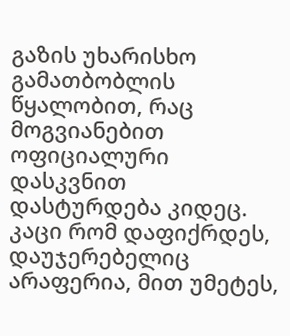გაზის უხარისხო გამათბობლის წყალობით, რაც მოგვიანებით ოფიციალური დასკვნით დასტურდება კიდეც.
კაცი რომ დაფიქრდეს, დაუჯერებელიც არაფერია, მით უმეტეს,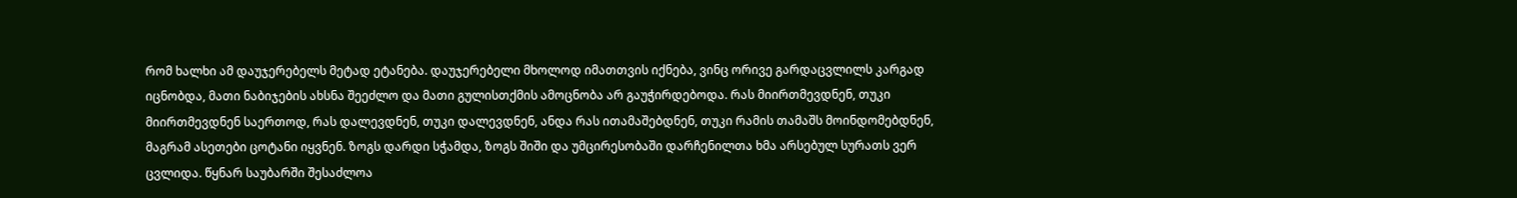რომ ხალხი ამ დაუჯერებელს მეტად ეტანება. დაუჯერებელი მხოლოდ იმათთვის იქნება, ვინც ორივე გარდაცვლილს კარგად იცნობდა, მათი ნაბიჯების ახსნა შეეძლო და მათი გულისთქმის ამოცნობა არ გაუჭირდებოდა. რას მიირთმევდნენ, თუკი მიირთმევდნენ საერთოდ, რას დალევდნენ, თუკი დალევდნენ, ანდა რას ითამაშებდნენ, თუკი რამის თამაშს მოინდომებდნენ, მაგრამ ასეთები ცოტანი იყვნენ. ზოგს დარდი სჭამდა, ზოგს შიში და უმცირესობაში დარჩენილთა ხმა არსებულ სურათს ვერ ცვლიდა. წყნარ საუბარში შესაძლოა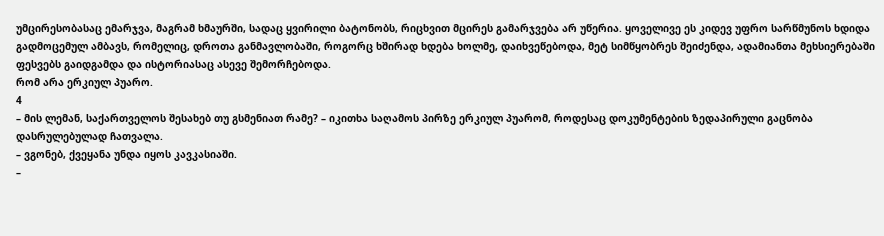უმცირესობასაც ემარჯვა, მაგრამ ხმაურში, სადაც ყვირილი ბატონობს, რიცხვით მცირეს გამარჯვება არ უწერია. ყოველივე ეს კიდევ უფრო სარწმუნოს ხდიდა გადმოცემულ ამბავს, რომელიც, დროთა განმავლობაში, როგორც ხშირად ხდება ხოლმე, დაიხვეწებოდა, მეტ სიმწყობრეს შეიძენდა, ადამიანთა მეხსიერებაში ფესვებს გაიდგამდა და ისტორიასაც ასევე შემორჩებოდა.
რომ არა ერკიულ პუარო.
4
– მის ლემან, საქართველოს შესახებ თუ გსმენიათ რამე? – იკითხა საღამოს პირზე ერკიულ პუარომ, როდესაც დოკუმენტების ზედაპირული გაცნობა დასრულებულად ჩათვალა.
– ვგონებ, ქვეყანა უნდა იყოს კავკასიაში.
–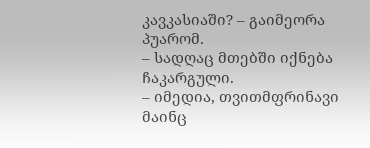კავკასიაში? – გაიმეორა პუარომ.
– სადღაც მთებში იქნება ჩაკარგული.
– იმედია, თვითმფრინავი მაინც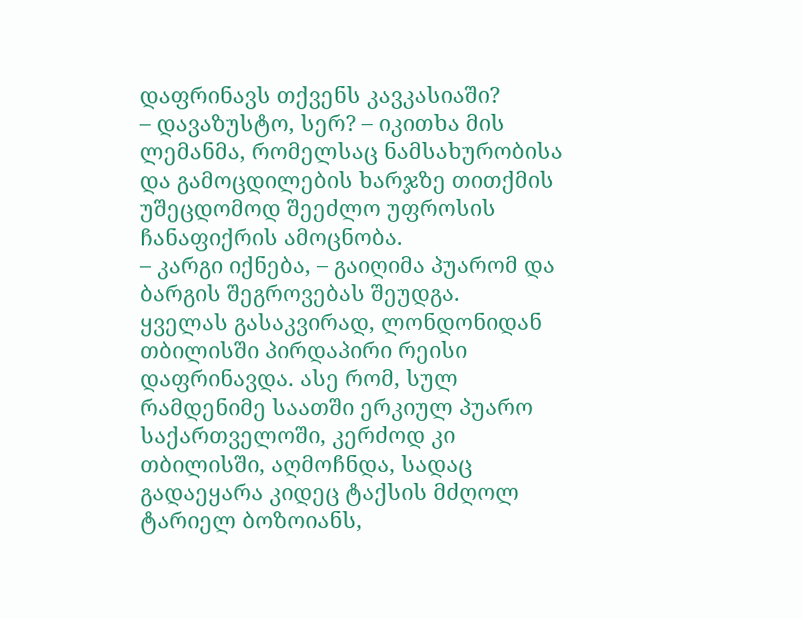დაფრინავს თქვენს კავკასიაში?
– დავაზუსტო, სერ? – იკითხა მის ლემანმა, რომელსაც ნამსახურობისა და გამოცდილების ხარჯზე თითქმის უშეცდომოდ შეეძლო უფროსის ჩანაფიქრის ამოცნობა.
– კარგი იქნება, – გაიღიმა პუარომ და ბარგის შეგროვებას შეუდგა.
ყველას გასაკვირად, ლონდონიდან თბილისში პირდაპირი რეისი დაფრინავდა. ასე რომ, სულ რამდენიმე საათში ერკიულ პუარო საქართველოში, კერძოდ კი თბილისში, აღმოჩნდა, სადაც გადაეყარა კიდეც ტაქსის მძღოლ ტარიელ ბოზოიანს,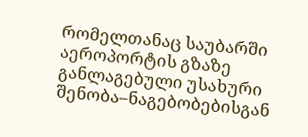რომელთანაც საუბარში აეროპორტის გზაზე განლაგებული უსახური შენობა–ნაგებობებისგან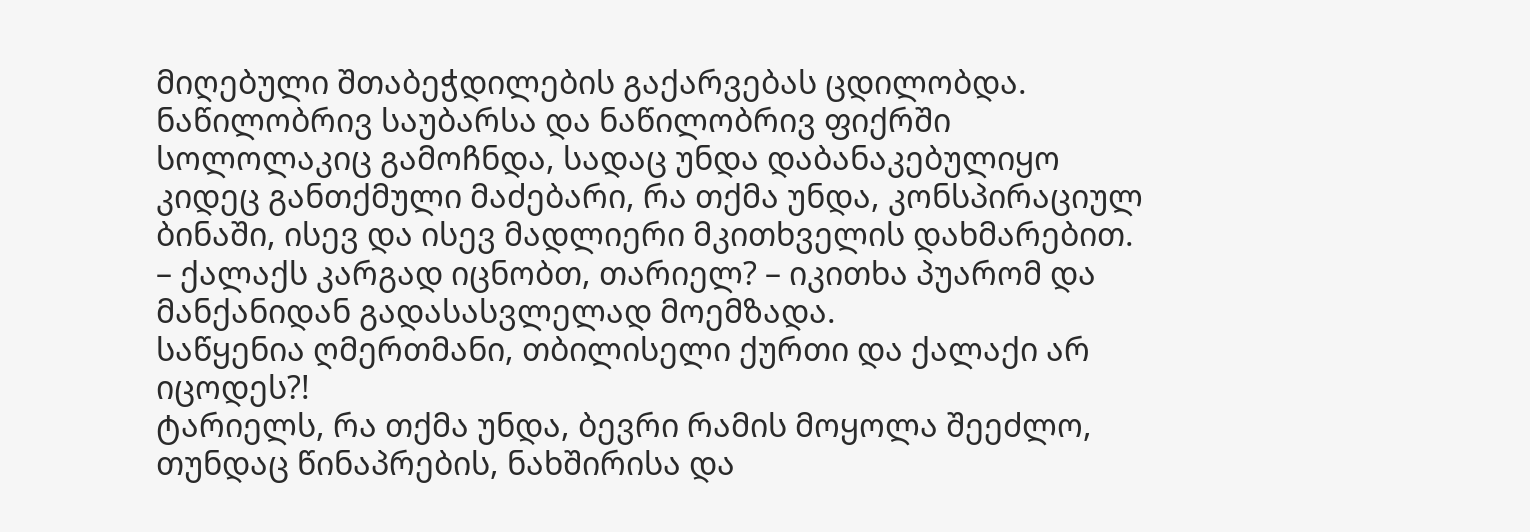მიღებული შთაბეჭდილების გაქარვებას ცდილობდა.
ნაწილობრივ საუბარსა და ნაწილობრივ ფიქრში სოლოლაკიც გამოჩნდა, სადაც უნდა დაბანაკებულიყო კიდეც განთქმული მაძებარი, რა თქმა უნდა, კონსპირაციულ ბინაში, ისევ და ისევ მადლიერი მკითხველის დახმარებით.
– ქალაქს კარგად იცნობთ, თარიელ? – იკითხა პუარომ და მანქანიდან გადასასვლელად მოემზადა.
საწყენია ღმერთმანი, თბილისელი ქურთი და ქალაქი არ იცოდეს?!
ტარიელს, რა თქმა უნდა, ბევრი რამის მოყოლა შეეძლო, თუნდაც წინაპრების, ნახშირისა და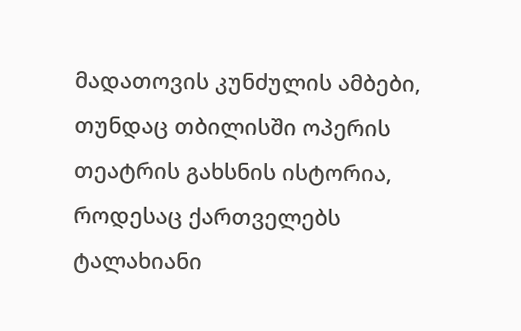მადათოვის კუნძულის ამბები, თუნდაც თბილისში ოპერის თეატრის გახსნის ისტორია, როდესაც ქართველებს ტალახიანი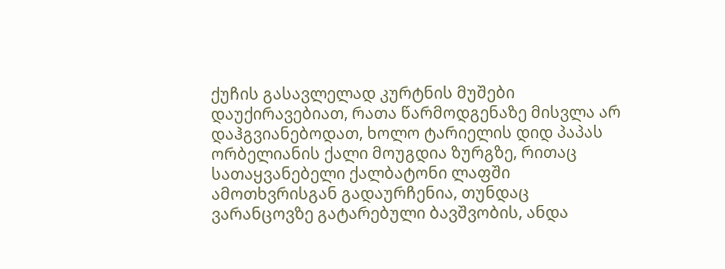ქუჩის გასავლელად კურტნის მუშები დაუქირავებიათ, რათა წარმოდგენაზე მისვლა არ დაჰგვიანებოდათ, ხოლო ტარიელის დიდ პაპას ორბელიანის ქალი მოუგდია ზურგზე, რითაც სათაყვანებელი ქალბატონი ლაფში ამოთხვრისგან გადაურჩენია, თუნდაც ვარანცოვზე გატარებული ბავშვობის, ანდა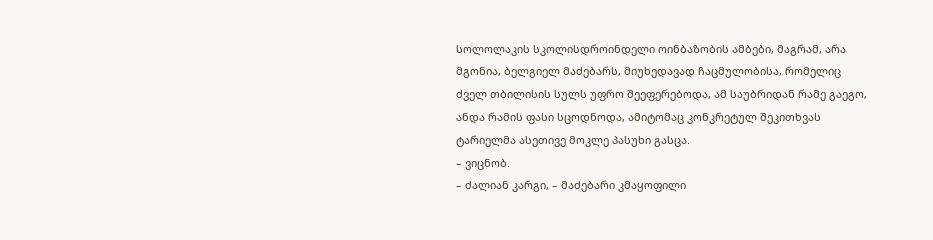სოლოლაკის სკოლისდროინდელი ოინბაზობის ამბები, მაგრამ, არა მგონია, ბელგიელ მაძებარს, მიუხედავად ჩაცმულობისა, რომელიც ძველ თბილისის სულს უფრო შეეფერებოდა, ამ საუბრიდან რამე გაეგო, ანდა რამის ფასი სცოდნოდა, ამიტომაც კონკრეტულ შეკითხვას ტარიელმა ასეთივე მოკლე პასუხი გასცა.
– ვიცნობ.
– ძალიან კარგი, – მაძებარი კმაყოფილი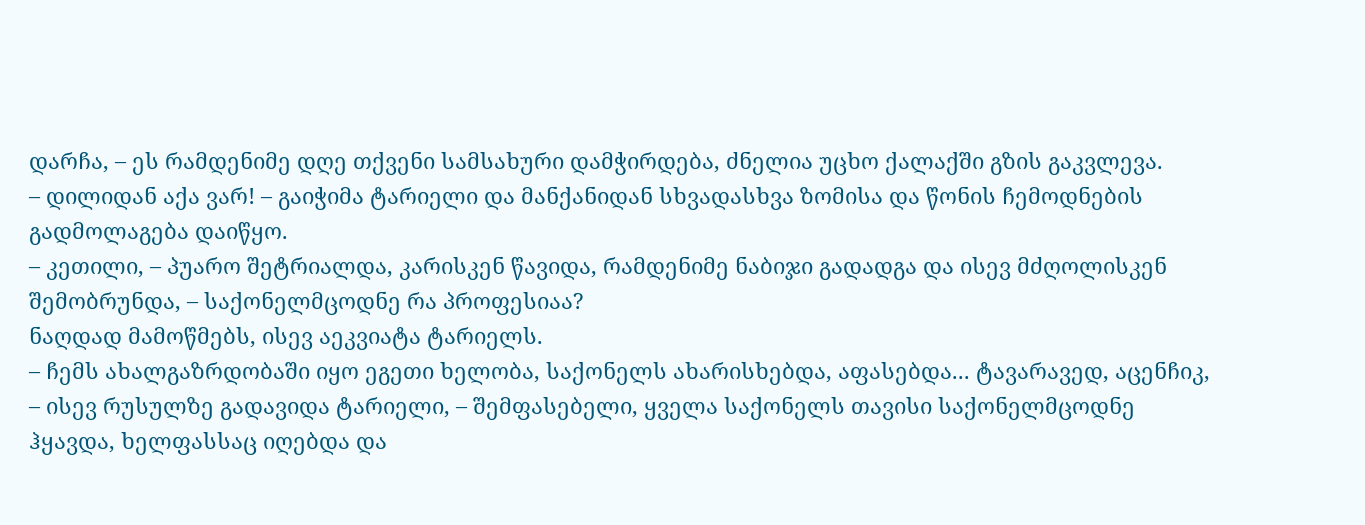დარჩა, – ეს რამდენიმე დღე თქვენი სამსახური დამჭირდება, ძნელია უცხო ქალაქში გზის გაკვლევა.
– დილიდან აქა ვარ! – გაიჭიმა ტარიელი და მანქანიდან სხვადასხვა ზომისა და წონის ჩემოდნების გადმოლაგება დაიწყო.
– კეთილი, – პუარო შეტრიალდა, კარისკენ წავიდა, რამდენიმე ნაბიჯი გადადგა და ისევ მძღოლისკენ შემობრუნდა, – საქონელმცოდნე რა პროფესიაა?
ნაღდად მამოწმებს, ისევ აეკვიატა ტარიელს.
– ჩემს ახალგაზრდობაში იყო ეგეთი ხელობა, საქონელს ახარისხებდა, აფასებდა... ტავარავედ, აცენჩიკ, – ისევ რუსულზე გადავიდა ტარიელი, – შემფასებელი, ყველა საქონელს თავისი საქონელმცოდნე ჰყავდა, ხელფასსაც იღებდა და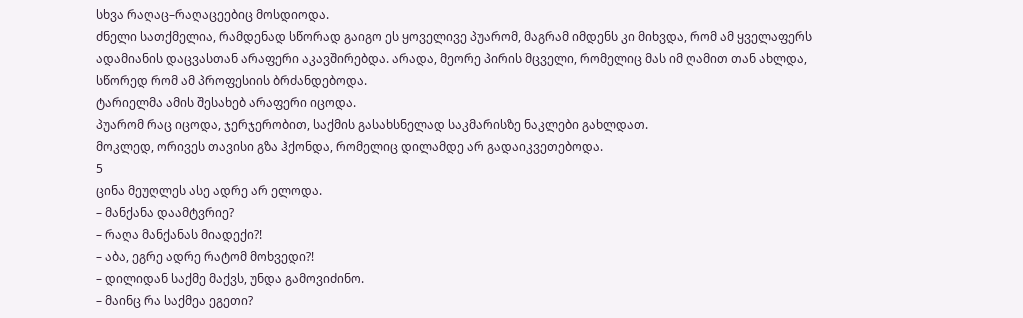სხვა რაღაც–რაღაცეებიც მოსდიოდა.
ძნელი სათქმელია, რამდენად სწორად გაიგო ეს ყოველივე პუარომ, მაგრამ იმდენს კი მიხვდა, რომ ამ ყველაფერს ადამიანის დაცვასთან არაფერი აკავშირებდა. არადა, მეორე პირის მცველი, რომელიც მას იმ ღამით თან ახლდა, სწორედ რომ ამ პროფესიის ბრძანდებოდა.
ტარიელმა ამის შესახებ არაფერი იცოდა.
პუარომ რაც იცოდა, ჯერჯერობით, საქმის გასახსნელად საკმარისზე ნაკლები გახლდათ.
მოკლედ, ორივეს თავისი გზა ჰქონდა, რომელიც დილამდე არ გადაიკვეთებოდა.
5
ცინა მეუღლეს ასე ადრე არ ელოდა.
– მანქანა დაამტვრიე?
– რაღა მანქანას მიადექი?!
– აბა, ეგრე ადრე რატომ მოხვედი?!
– დილიდან საქმე მაქვს, უნდა გამოვიძინო.
– მაინც რა საქმეა ეგეთი?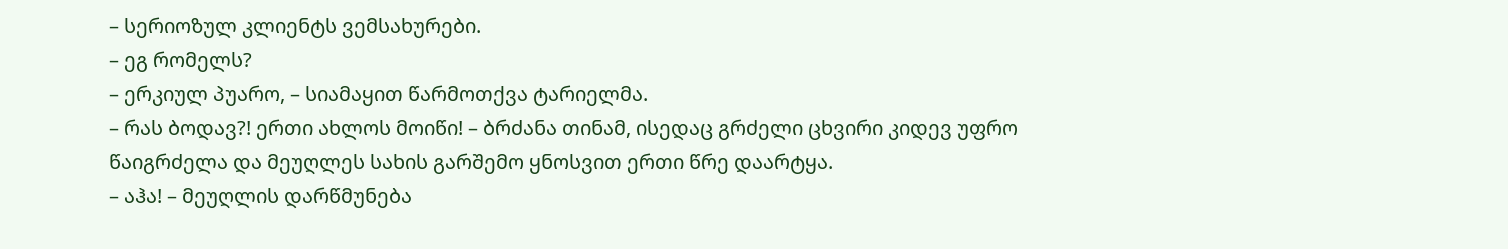– სერიოზულ კლიენტს ვემსახურები.
– ეგ რომელს?
– ერკიულ პუარო, – სიამაყით წარმოთქვა ტარიელმა.
– რას ბოდავ?! ერთი ახლოს მოიწი! – ბრძანა თინამ, ისედაც გრძელი ცხვირი კიდევ უფრო წაიგრძელა და მეუღლეს სახის გარშემო ყნოსვით ერთი წრე დაარტყა.
– აჰა! – მეუღლის დარწმუნება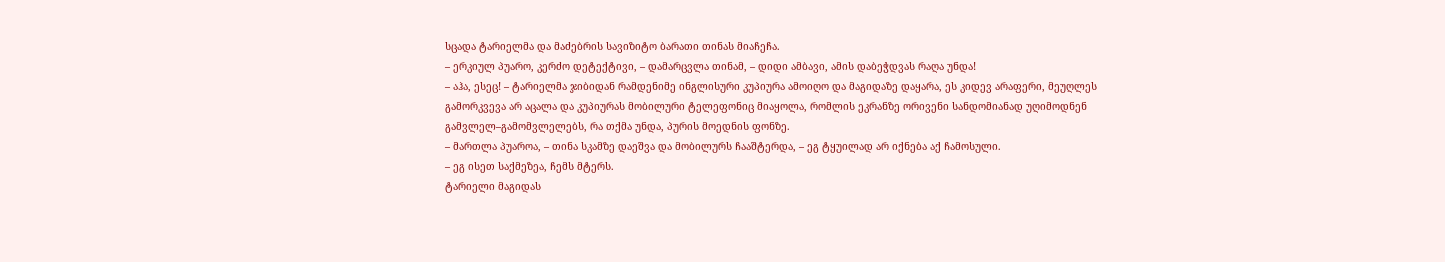სცადა ტარიელმა და მაძებრის სავიზიტო ბარათი თინას მიაჩეჩა.
– ერკიულ პუარო, კერძო დეტექტივი, – დამარცვლა თინამ, – დიდი ამბავი, ამის დაბეჭდვას რაღა უნდა!
– აჰა, ესეც! – ტარიელმა ჯიბიდან რამდენიმე ინგლისური კუპიურა ამოიღო და მაგიდაზე დაყარა, ეს კიდევ არაფერი, მეუღლეს გამორკვევა არ აცალა და კუპიურას მობილური ტელეფონიც მიაყოლა, რომლის ეკრანზე ორივენი სანდომიანად უღიმოდნენ გამვლელ–გამომვლელებს, რა თქმა უნდა, პურის მოედნის ფონზე.
– მართლა პუაროა, – თინა სკამზე დაეშვა და მობილურს ჩააშტერდა, – ეგ ტყუილად არ იქნება აქ ჩამოსული.
– ეგ ისეთ საქმეზეა, ჩემს მტერს.
ტარიელი მაგიდას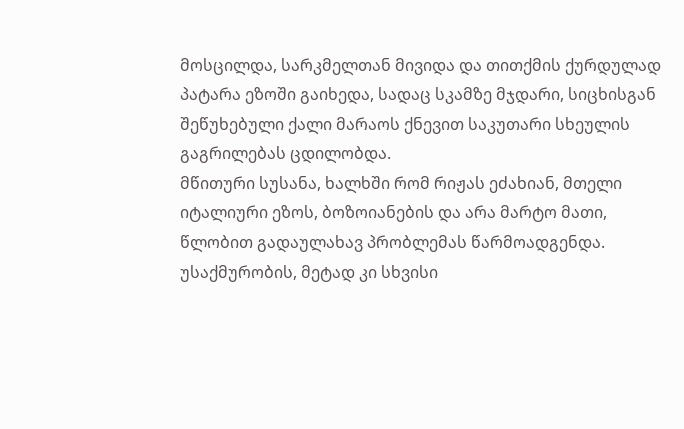მოსცილდა, სარკმელთან მივიდა და თითქმის ქურდულად პატარა ეზოში გაიხედა, სადაც სკამზე მჯდარი, სიცხისგან შეწუხებული ქალი მარაოს ქნევით საკუთარი სხეულის გაგრილებას ცდილობდა.
მწითური სუსანა, ხალხში რომ რიჟას ეძახიან, მთელი იტალიური ეზოს, ბოზოიანების და არა მარტო მათი, წლობით გადაულახავ პრობლემას წარმოადგენდა. უსაქმურობის, მეტად კი სხვისი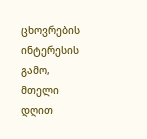ცხოვრების ინტერესის გამო, მთელი დღით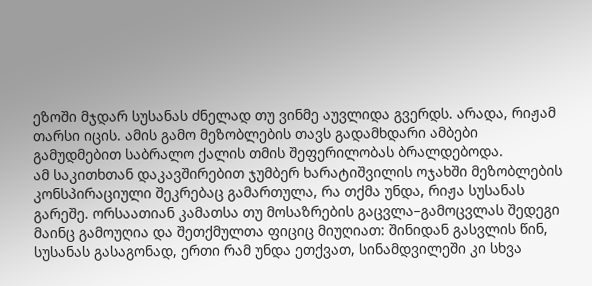ეზოში მჯდარ სუსანას ძნელად თუ ვინმე აუვლიდა გვერდს. არადა, რიჟამ თარსი იცის. ამის გამო მეზობლების თავს გადამხდარი ამბები გამუდმებით საბრალო ქალის თმის შეფერილობას ბრალდებოდა.
ამ საკითხთან დაკავშირებით ჯუმბერ ხარატიშვილის ოჯახში მეზობლების კონსპირაციული შეკრებაც გამართულა, რა თქმა უნდა, რიჟა სუსანას გარეშე. ორსაათიან კამათსა თუ მოსაზრების გაცვლა–გამოცვლას შედეგი მაინც გამოუღია და შეთქმულთა ფიციც მიუღიათ: შინიდან გასვლის წინ, სუსანას გასაგონად, ერთი რამ უნდა ეთქვათ, სინამდვილეში კი სხვა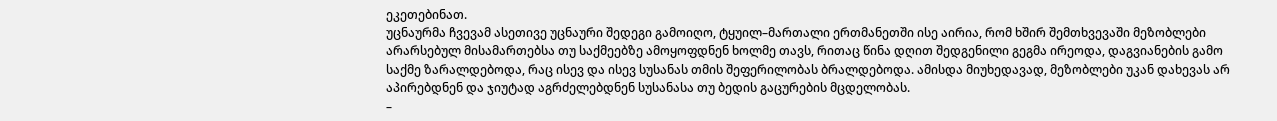ეკეთებინათ.
უცნაურმა ჩვევამ ასეთივე უცნაური შედეგი გამოიღო, ტყუილ–მართალი ერთმანეთში ისე აირია, რომ ხშირ შემთხვევაში მეზობლები არარსებულ მისამართებსა თუ საქმეებზე ამოყოფდნენ ხოლმე თავს, რითაც წინა დღით შედგენილი გეგმა ირეოდა, დაგვიანების გამო საქმე ზარალდებოდა, რაც ისევ და ისევ სუსანას თმის შეფერილობას ბრალდებოდა. ამისდა მიუხედავად, მეზობლები უკან დახევას არ აპირებდნენ და ჯიუტად აგრძელებდნენ სუსანასა თუ ბედის გაცურების მცდელობას.
–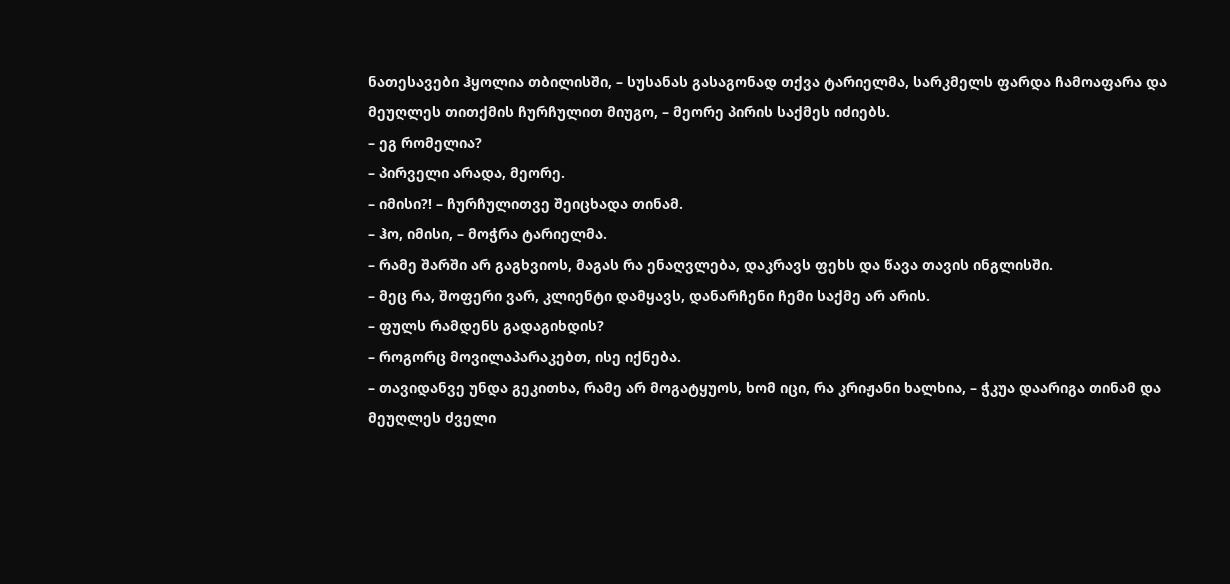ნათესავები ჰყოლია თბილისში, – სუსანას გასაგონად თქვა ტარიელმა, სარკმელს ფარდა ჩამოაფარა და მეუღლეს თითქმის ჩურჩულით მიუგო, – მეორე პირის საქმეს იძიებს.
– ეგ რომელია?
– პირველი არადა, მეორე.
– იმისი?! – ჩურჩულითვე შეიცხადა თინამ.
– ჰო, იმისი, – მოჭრა ტარიელმა.
– რამე შარში არ გაგხვიოს, მაგას რა ენაღვლება, დაკრავს ფეხს და წავა თავის ინგლისში.
– მეც რა, შოფერი ვარ, კლიენტი დამყავს, დანარჩენი ჩემი საქმე არ არის.
– ფულს რამდენს გადაგიხდის?
– როგორც მოვილაპარაკებთ, ისე იქნება.
– თავიდანვე უნდა გეკითხა, რამე არ მოგატყუოს, ხომ იცი, რა კრიჟანი ხალხია, – ჭკუა დაარიგა თინამ და მეუღლეს ძველი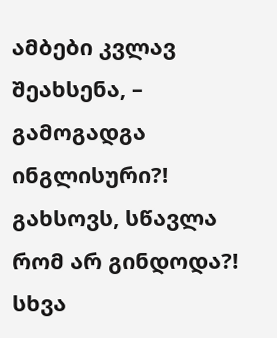ამბები კვლავ შეახსენა, – გამოგადგა ინგლისური?! გახსოვს, სწავლა რომ არ გინდოდა?! სხვა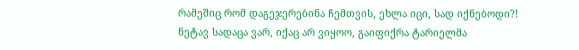რამეშიც რომ დაგეჯერებინა ჩემთვის, ეხლა იცი, სად იქნებოდი?!
ნეტავ სადაცა ვარ, იქაც არ ვიყოო, გაიფიქრა ტარიელმა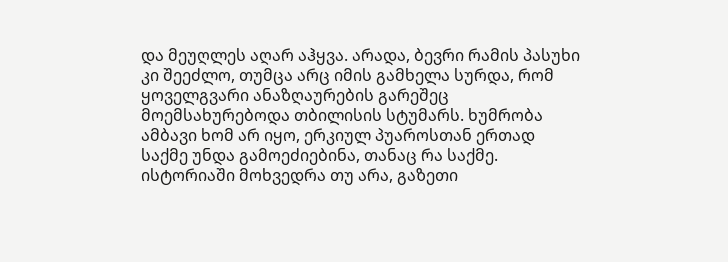და მეუღლეს აღარ აჰყვა. არადა, ბევრი რამის პასუხი კი შეეძლო, თუმცა არც იმის გამხელა სურდა, რომ ყოველგვარი ანაზღაურების გარეშეც მოემსახურებოდა თბილისის სტუმარს. ხუმრობა ამბავი ხომ არ იყო, ერკიულ პუაროსთან ერთად საქმე უნდა გამოეძიებინა, თანაც რა საქმე. ისტორიაში მოხვედრა თუ არა, გაზეთი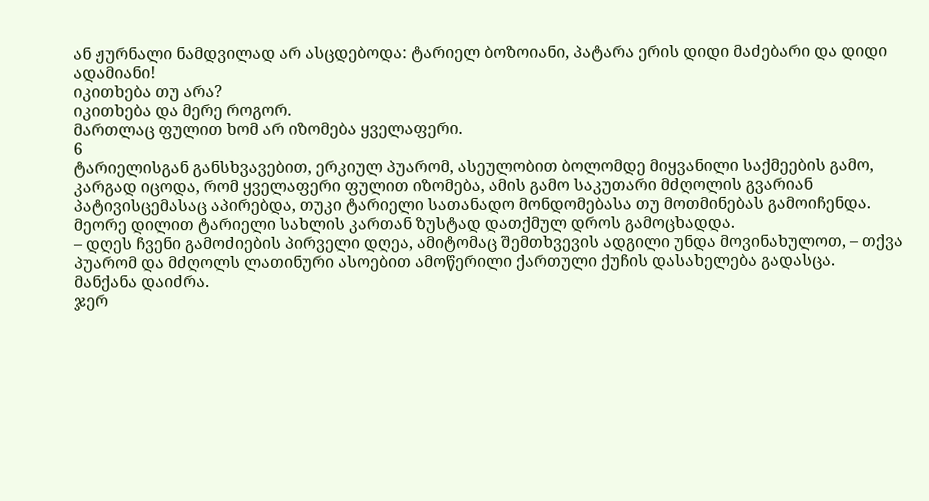ან ჟურნალი ნამდვილად არ ასცდებოდა: ტარიელ ბოზოიანი, პატარა ერის დიდი მაძებარი და დიდი ადამიანი!
იკითხება თუ არა?
იკითხება და მერე როგორ.
მართლაც ფულით ხომ არ იზომება ყველაფერი.
6
ტარიელისგან განსხვავებით, ერკიულ პუარომ, ასეულობით ბოლომდე მიყვანილი საქმეების გამო, კარგად იცოდა, რომ ყველაფერი ფულით იზომება, ამის გამო საკუთარი მძღოლის გვარიან პატივისცემასაც აპირებდა, თუკი ტარიელი სათანადო მონდომებასა თუ მოთმინებას გამოიჩენდა.
მეორე დილით ტარიელი სახლის კართან ზუსტად დათქმულ დროს გამოცხადდა.
– დღეს ჩვენი გამოძიების პირველი დღეა, ამიტომაც შემთხვევის ადგილი უნდა მოვინახულოთ, – თქვა პუარომ და მძღოლს ლათინური ასოებით ამოწერილი ქართული ქუჩის დასახელება გადასცა.
მანქანა დაიძრა.
ჯერ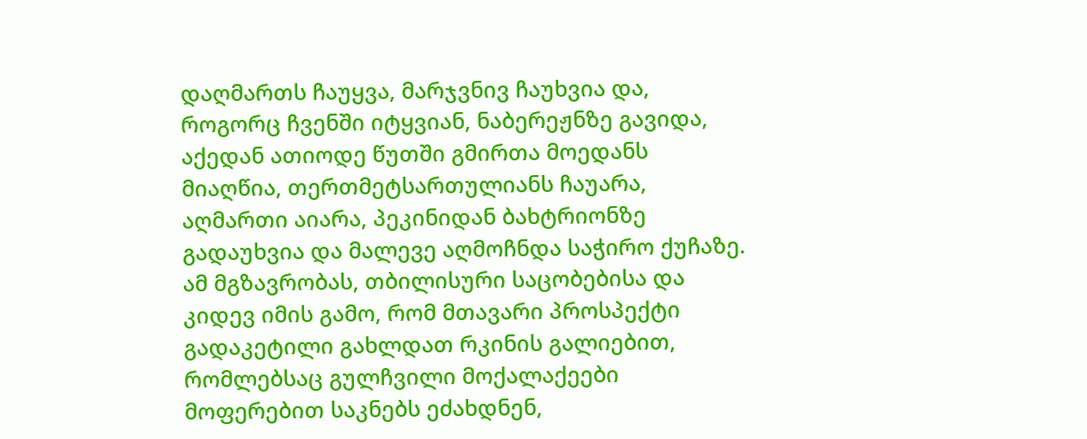დაღმართს ჩაუყვა, მარჯვნივ ჩაუხვია და, როგორც ჩვენში იტყვიან, ნაბერეჟნზე გავიდა, აქედან ათიოდე წუთში გმირთა მოედანს მიაღწია, თერთმეტსართულიანს ჩაუარა, აღმართი აიარა, პეკინიდან ბახტრიონზე გადაუხვია და მალევე აღმოჩნდა საჭირო ქუჩაზე.
ამ მგზავრობას, თბილისური საცობებისა და კიდევ იმის გამო, რომ მთავარი პროსპექტი გადაკეტილი გახლდათ რკინის გალიებით, რომლებსაც გულჩვილი მოქალაქეები მოფერებით საკნებს ეძახდნენ,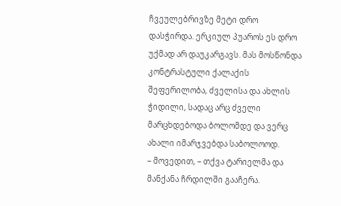ჩვეულებრივზე მეტი დრო დასჭირდა. ერკიულ პუაროს ეს დრო უქმად არ დაუკარგავს. მას მოსწონდა კონტრასტული ქალაქის შეფერილობა, ძველისა და ახლის ჭიდილი, სადაც არც ძველი მარცხდებოდა ბოლომდე და ვერც ახალი იმარჯვებდა საბოლოოდ.
– მოვედით, – თქვა ტარიელმა და მანქანა ჩრდილში გააჩერა.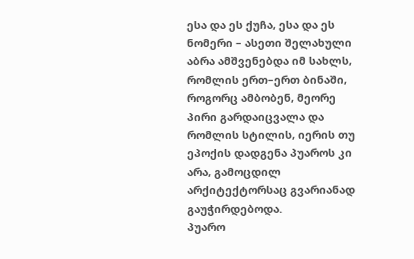ესა და ეს ქუჩა, ესა და ეს ნომერი – ასეთი შელახული აბრა ამშვენებდა იმ სახლს, რომლის ერთ–ერთ ბინაში, როგორც ამბობენ, მეორე პირი გარდაიცვალა და რომლის სტილის, იერის თუ ეპოქის დადგენა პუაროს კი არა, გამოცდილ არქიტექტორსაც გვარიანად გაუჭირდებოდა.
პუარო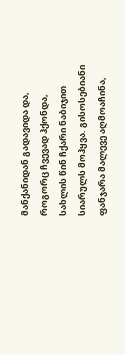მანქანიდან გადავიდა და, როგორც ჩვევად ჰქონდა, სახლის წინ ჩქარი ნაბიჯით სიარულს მოჰყვა. გისოსებიანი ფანჯარა მალევე აღმოაჩინა,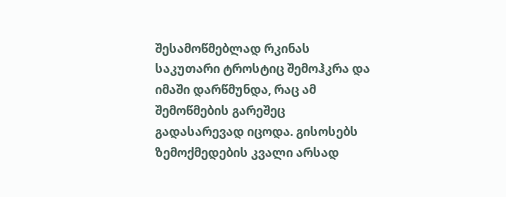შესამოწმებლად რკინას საკუთარი ტროსტიც შემოჰკრა და იმაში დარწმუნდა, რაც ამ შემოწმების გარეშეც გადასარევად იცოდა. გისოსებს ზემოქმედების კვალი არსად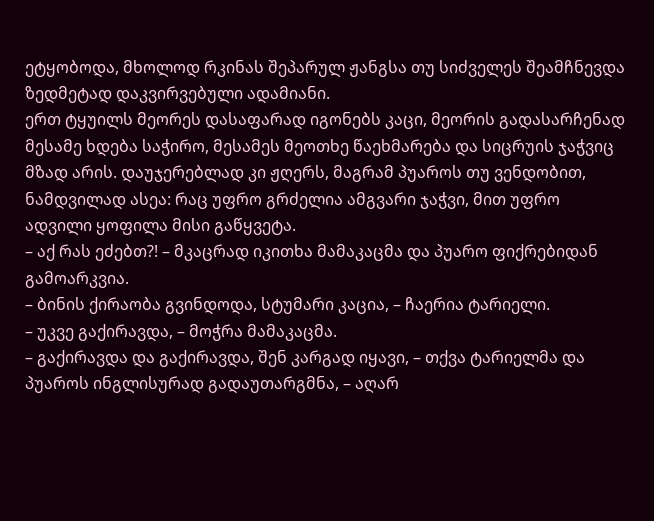ეტყობოდა, მხოლოდ რკინას შეპარულ ჟანგსა თუ სიძველეს შეამჩნევდა ზედმეტად დაკვირვებული ადამიანი.
ერთ ტყუილს მეორეს დასაფარად იგონებს კაცი, მეორის გადასარჩენად მესამე ხდება საჭირო, მესამეს მეოთხე წაეხმარება და სიცრუის ჯაჭვიც მზად არის. დაუჯერებლად კი ჟღერს, მაგრამ პუაროს თუ ვენდობით, ნამდვილად ასეა: რაც უფრო გრძელია ამგვარი ჯაჭვი, მით უფრო ადვილი ყოფილა მისი გაწყვეტა.
– აქ რას ეძებთ?! – მკაცრად იკითხა მამაკაცმა და პუარო ფიქრებიდან გამოარკვია.
– ბინის ქირაობა გვინდოდა, სტუმარი კაცია, – ჩაერია ტარიელი.
– უკვე გაქირავდა, – მოჭრა მამაკაცმა.
– გაქირავდა და გაქირავდა, შენ კარგად იყავი, – თქვა ტარიელმა და პუაროს ინგლისურად გადაუთარგმნა, – აღარ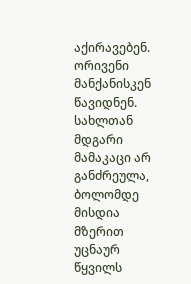აქირავებენ.
ორივენი მანქანისკენ წავიდნენ.
სახლთან მდგარი მამაკაცი არ განძრეულა, ბოლომდე მისდია მზერით უცნაურ წყვილს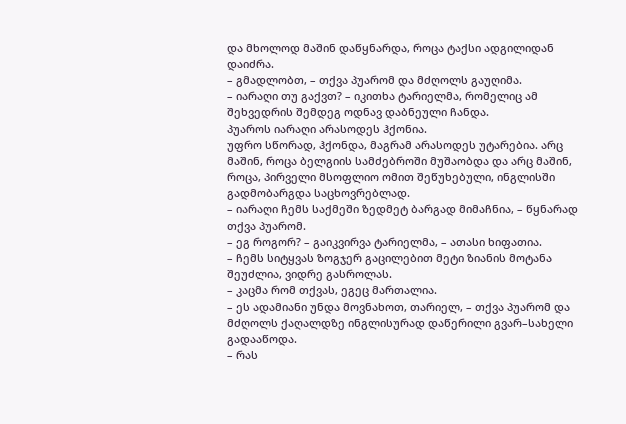და მხოლოდ მაშინ დაწყნარდა, როცა ტაქსი ადგილიდან დაიძრა.
– გმადლობთ, – თქვა პუარომ და მძღოლს გაუღიმა.
– იარაღი თუ გაქვთ? – იკითხა ტარიელმა, რომელიც ამ შეხვედრის შემდეგ ოდნავ დაბნეული ჩანდა.
პუაროს იარაღი არასოდეს ჰქონია.
უფრო სწორად, ჰქონდა, მაგრამ არასოდეს უტარებია. არც მაშინ, როცა ბელგიის სამძებროში მუშაობდა და არც მაშინ, როცა, პირველი მსოფლიო ომით შეწუხებული, ინგლისში გადმობარგდა საცხოვრებლად.
– იარაღი ჩემს საქმეში ზედმეტ ბარგად მიმაჩნია, – წყნარად თქვა პუარომ.
– ეგ როგორ? – გაიკვირვა ტარიელმა, – ათასი ხიფათია.
– ჩემს სიტყვას ზოგჯერ გაცილებით მეტი ზიანის მოტანა შეუძლია, ვიდრე გასროლას.
– კაცმა რომ თქვას, ეგეც მართალია.
– ეს ადამიანი უნდა მოვნახოთ, თარიელ, – თქვა პუარომ და მძღოლს ქაღალდზე ინგლისურად დაწერილი გვარ–სახელი გადააწოდა.
– რას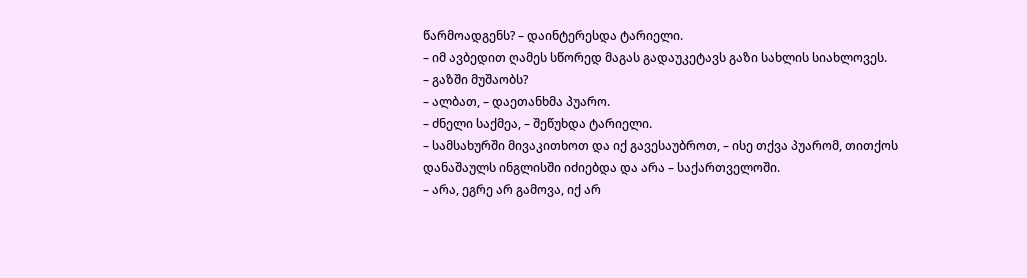წარმოადგენს? – დაინტერესდა ტარიელი.
– იმ ავბედით ღამეს სწორედ მაგას გადაუკეტავს გაზი სახლის სიახლოვეს.
– გაზში მუშაობს?
– ალბათ, – დაეთანხმა პუარო.
– ძნელი საქმეა, – შეწუხდა ტარიელი.
– სამსახურში მივაკითხოთ და იქ გავესაუბროთ, – ისე თქვა პუარომ, თითქოს დანაშაულს ინგლისში იძიებდა და არა – საქართველოში.
– არა, ეგრე არ გამოვა, იქ არ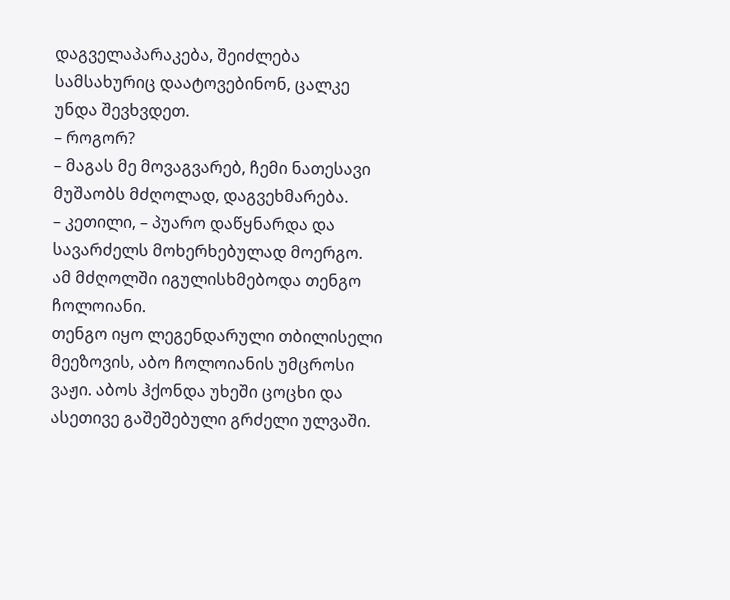დაგველაპარაკება, შეიძლება სამსახურიც დაატოვებინონ, ცალკე უნდა შევხვდეთ.
– როგორ?
– მაგას მე მოვაგვარებ, ჩემი ნათესავი მუშაობს მძღოლად, დაგვეხმარება.
– კეთილი, – პუარო დაწყნარდა და სავარძელს მოხერხებულად მოერგო.
ამ მძღოლში იგულისხმებოდა თენგო ჩოლოიანი.
თენგო იყო ლეგენდარული თბილისელი მეეზოვის, აბო ჩოლოიანის უმცროსი ვაჟი. აბოს ჰქონდა უხეში ცოცხი და ასეთივე გაშეშებული გრძელი ულვაში.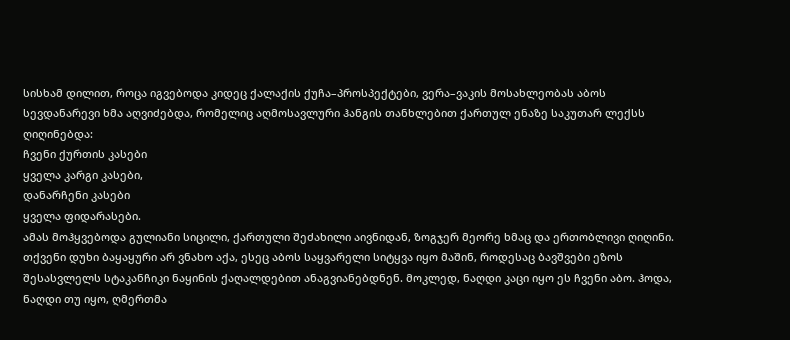სისხამ დილით, როცა იგვებოდა კიდეც ქალაქის ქუჩა–პროსპექტები, ვერა–ვაკის მოსახლეობას აბოს სევდანარევი ხმა აღვიძებდა, რომელიც აღმოსავლური ჰანგის თანხლებით ქართულ ენაზე საკუთარ ლექსს ღიღინებდა:
ჩვენი ქურთის კასები
ყველა კარგი კასები,
დანარჩენი კასები
ყველა ფიდარასები.
ამას მოჰყვებოდა გულიანი სიცილი, ქართული შეძახილი აივნიდან, ზოგჯერ მეორე ხმაც და ერთობლივი ღიღინი.
თქვენი დუხი ბაყაყური არ ვნახო აქა, ესეც აბოს საყვარელი სიტყვა იყო მაშინ, როდესაც ბავშვები ეზოს შესასვლელს სტაკანჩიკი ნაყინის ქაღალდებით ანაგვიანებდნენ. მოკლედ, ნაღდი კაცი იყო ეს ჩვენი აბო. ჰოდა, ნაღდი თუ იყო, ღმერთმა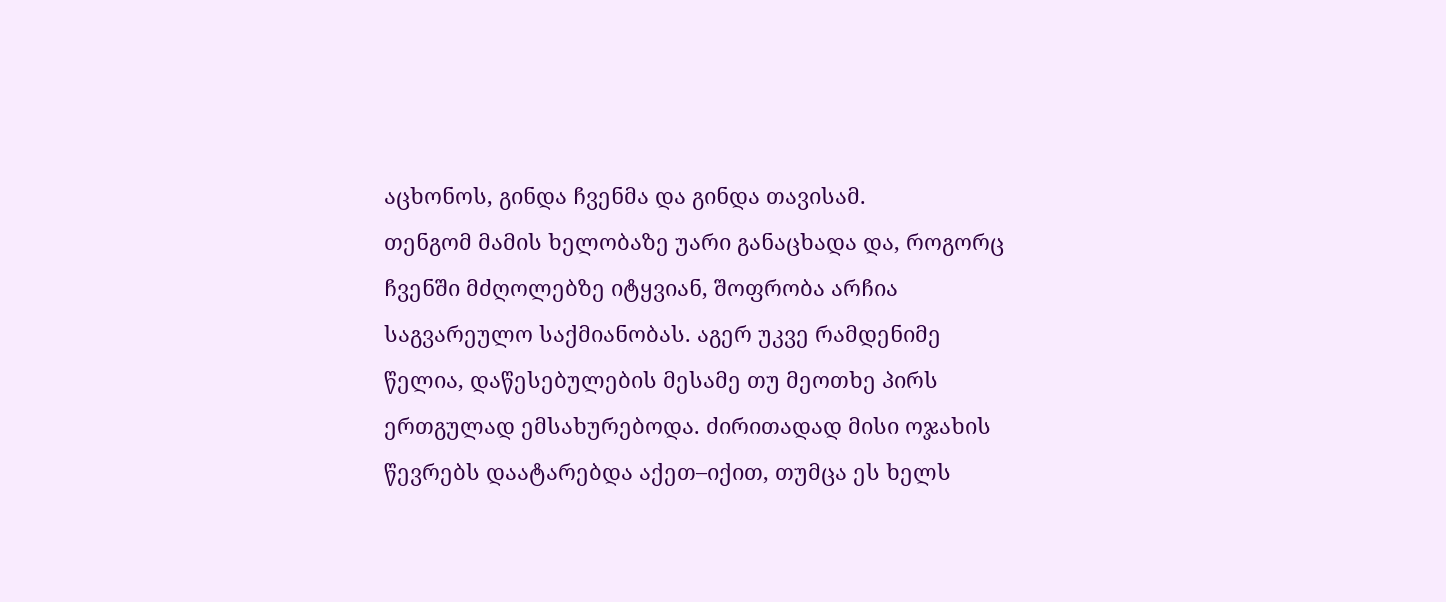აცხონოს, გინდა ჩვენმა და გინდა თავისამ.
თენგომ მამის ხელობაზე უარი განაცხადა და, როგორც ჩვენში მძღოლებზე იტყვიან, შოფრობა არჩია საგვარეულო საქმიანობას. აგერ უკვე რამდენიმე წელია, დაწესებულების მესამე თუ მეოთხე პირს ერთგულად ემსახურებოდა. ძირითადად მისი ოჯახის წევრებს დაატარებდა აქეთ–იქით, თუმცა ეს ხელს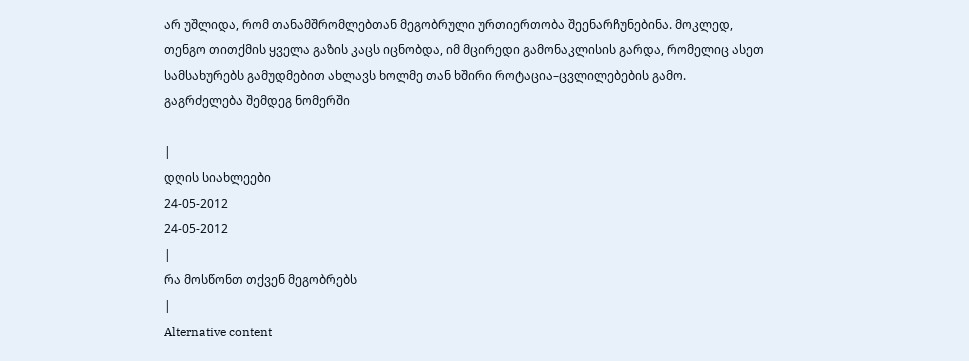არ უშლიდა, რომ თანამშრომლებთან მეგობრული ურთიერთობა შეენარჩუნებინა. მოკლედ, თენგო თითქმის ყველა გაზის კაცს იცნობდა, იმ მცირედი გამონაკლისის გარდა, რომელიც ასეთ სამსახურებს გამუდმებით ახლავს ხოლმე თან ხშირი როტაცია–ცვლილებების გამო.
გაგრძელება შემდეგ ნომერში

|
დღის სიახლეები
24-05-2012
24-05-2012
|
რა მოსწონთ თქვენ მეგობრებს
|
Alternative content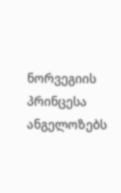ნორვეგიის პრინცესა ანგელოზებს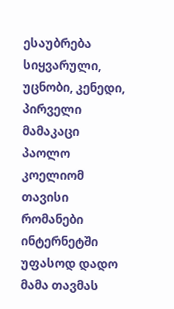ესაუბრება
სიყვარული, უცნობი, კენედი, პირველი მამაკაცი
პაოლო კოელიომ თავისი რომანები ინტერნეტში უფასოდ დადო
მამა თავმას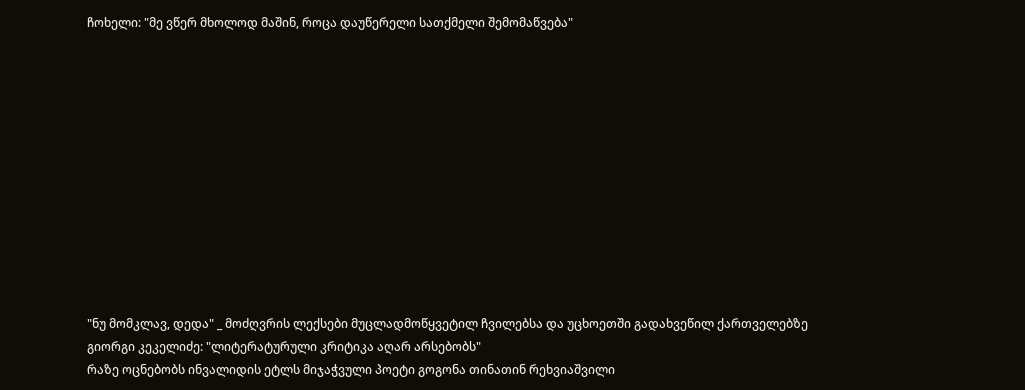ჩოხელი: "მე ვწერ მხოლოდ მაშინ, როცა დაუწერელი სათქმელი შემომაწვება"












"ნუ მომკლავ, დედა" _ მოძღვრის ლექსები მუცლადმოწყვეტილ ჩვილებსა და უცხოეთში გადახვეწილ ქართველებზე
გიორგი კეკელიძე: "ლიტერატურული კრიტიკა აღარ არსებობს"
რაზე ოცნებობს ინვალიდის ეტლს მიჯაჭვული პოეტი გოგონა თინათინ რეხვიაშვილი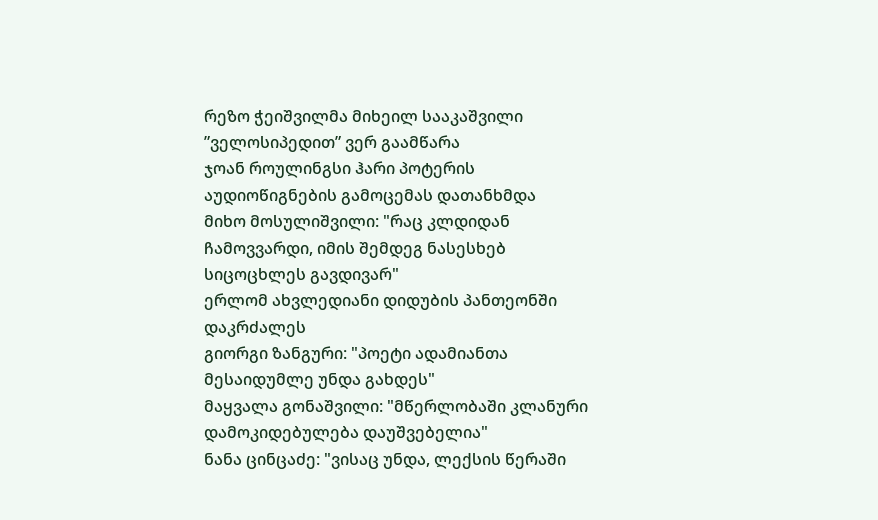რეზო ჭეიშვილმა მიხეილ სააკაშვილი ”ველოსიპედით” ვერ გაამწარა
ჯოან როულინგსი ჰარი პოტერის აუდიოწიგნების გამოცემას დათანხმდა
მიხო მოსულიშვილი: "რაც კლდიდან ჩამოვვარდი, იმის შემდეგ ნასესხებ სიცოცხლეს გავდივარ"
ერლომ ახვლედიანი დიდუბის პანთეონში დაკრძალეს
გიორგი ზანგური: "პოეტი ადამიანთა მესაიდუმლე უნდა გახდეს"
მაყვალა გონაშვილი: "მწერლობაში კლანური დამოკიდებულება დაუშვებელია"
ნანა ცინცაძე: "ვისაც უნდა, ლექსის წერაში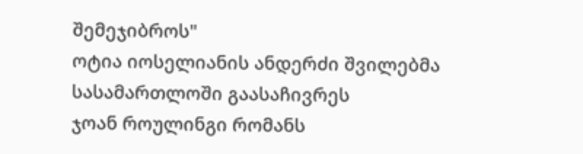შემეჯიბროს"
ოტია იოსელიანის ანდერძი შვილებმა სასამართლოში გაასაჩივრეს
ჯოან როულინგი რომანს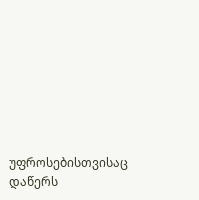უფროსებისთვისაც დაწერს